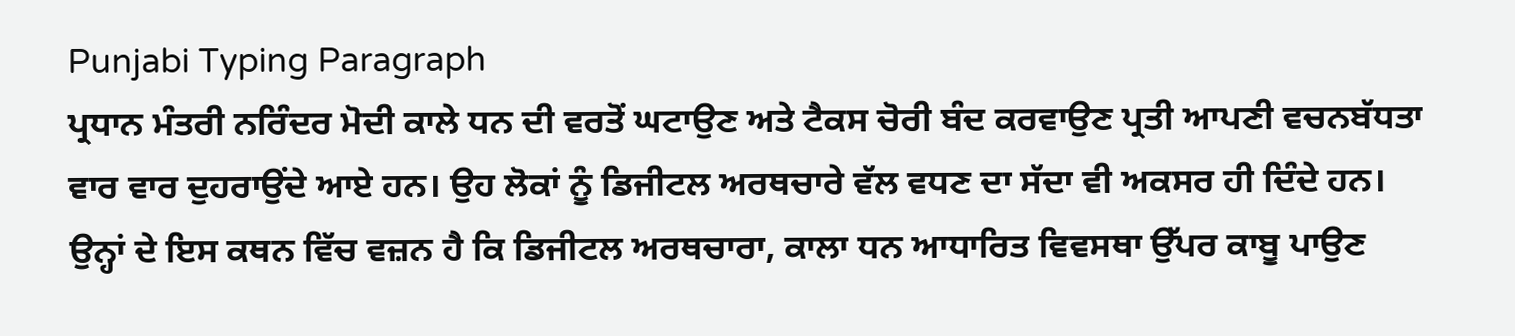Punjabi Typing Paragraph
ਪ੍ਰਧਾਨ ਮੰਤਰੀ ਨਰਿੰਦਰ ਮੋਦੀ ਕਾਲੇ ਧਨ ਦੀ ਵਰਤੋਂ ਘਟਾਉਣ ਅਤੇ ਟੈਕਸ ਚੋਰੀ ਬੰਦ ਕਰਵਾਉਣ ਪ੍ਰਤੀ ਆਪਣੀ ਵਚਨਬੱਧਤਾ ਵਾਰ ਵਾਰ ਦੁਹਰਾਉਂਦੇ ਆਏ ਹਨ। ਉਹ ਲੋਕਾਂ ਨੂੰ ਡਿਜੀਟਲ ਅਰਥਚਾਰੇ ਵੱਲ ਵਧਣ ਦਾ ਸੱਦਾ ਵੀ ਅਕਸਰ ਹੀ ਦਿੰਦੇ ਹਨ। ਉਨ੍ਹਾਂ ਦੇ ਇਸ ਕਥਨ ਵਿੱਚ ਵਜ਼ਨ ਹੈ ਕਿ ਡਿਜੀਟਲ ਅਰਥਚਾਰਾ, ਕਾਲਾ ਧਨ ਆਧਾਰਿਤ ਵਿਵਸਥਾ ਉੱਪਰ ਕਾਬੂ ਪਾਉਣ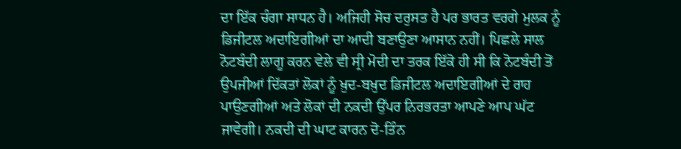ਦਾ ਇੱਕ ਚੰਗਾ ਸਾਧਨ ਹੈ। ਅਜਿਹੀ ਸੋਚ ਦਰੁਸਤ ਹੈ ਪਰ ਭਾਰਤ ਵਰਗੇ ਮੁਲਕ ਨੂੰ ਡਿਜੀਟਲ ਅਦਾਇਗੀਆਂ ਦਾ ਆਦੀ ਬਣਾਉਣਾ ਆਸਾਨ ਨਹੀਂ। ਪਿਛਲੇ ਸਾਲ ਨੋਟਬੰਦੀ ਲਾਗੂ ਕਰਨ ਵੇਲੇ ਵੀ ਸ੍ਰੀ ਮੋਦੀ ਦਾ ਤਰਕ ਇੱਕੋ ਹੀ ਸੀ ਕਿ ਨੋਟਬੰਦੀ ਤੋਂ ਉਪਜੀਆਂ ਦਿੱਕਤਾਂ ਲੋਕਾਂ ਨੂੰ ਖ਼ੁਦ-ਬਖ਼ੁਦ ਡਿਜੀਟਲ ਅਦਾਇਗੀਆਂ ਦੇ ਰਾਹ ਪਾਉਣਗੀਆਂ ਅਤੇ ਲੋਕਾਂ ਦੀ ਨਕਦੀ ਉੱਪਰ ਨਿਰਭਰਤਾ ਆਪਣੇ ਆਪ ਘੱਟ ਜਾਵੇਗੀ। ਨਕਦੀ ਦੀ ਘਾਟ ਕਾਰਨ ਦੋ-ਤਿੰਨ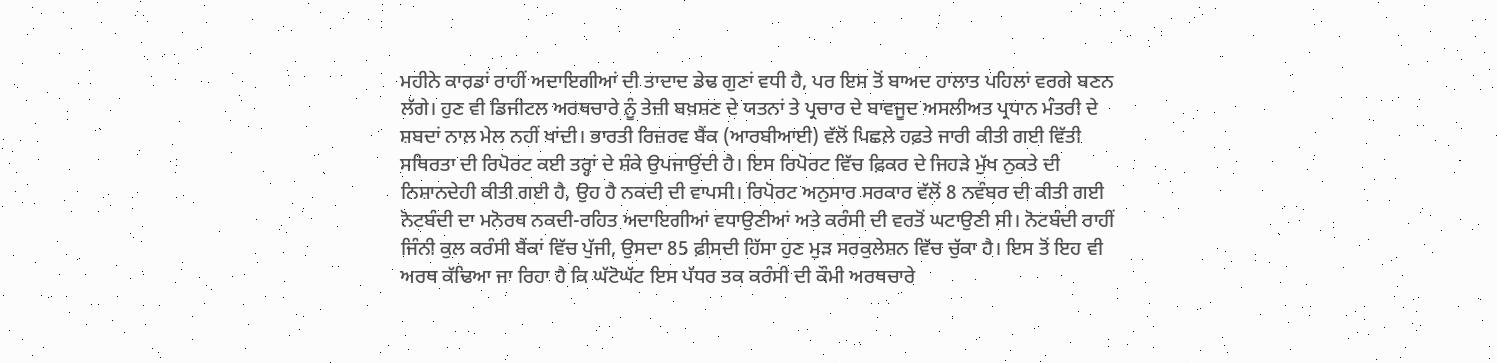ਮਹੀਨੇ ਕਾਰਡਾਂ ਰਾਹੀਂ ਅਦਾਇਗੀਆਂ ਦੀ ਤਾਦਾਦ ਡੇਢ ਗੁਣਾਂ ਵਧੀ ਹੈ, ਪਰ ਇਸ ਤੋਂ ਬਾਅਦ ਹਾਲਾਤ ਪਹਿਲਾਂ ਵਰਗੇ ਬਣਨ ਲੱਗੇ। ਹੁਣ ਵੀ ਡਿਜੀਟਲ ਅਰਥਚਾਰੇ ਨੂੰ ਤੇਜ਼ੀ ਬਖ਼ਸ਼ਣ ਦੇ ਯਤਨਾਂ ਤੇ ਪ੍ਰਚਾਰ ਦੇ ਬਾਵਜੂਦ ਅਸਲੀਅਤ ਪ੍ਰਧਾਨ ਮੰਤਰੀ ਦੇ ਸ਼ਬਦਾਂ ਨਾਲ ਮੇਲ ਨਹੀਂ ਖਾਂਦੀ। ਭਾਰਤੀ ਰਿਜ਼ਰਵ ਬੈਂਕ (ਆਰਬੀਆਈ) ਵੱਲੋਂ ਪਿਛਲੇ ਹਫ਼ਤੇ ਜਾਰੀ ਕੀਤੀ ਗਈ ਵਿੱਤੀ ਸਥਿਰਤਾ ਦੀ ਰਿਪੋਰਟ ਕਈ ਤਰ੍ਹਾਂ ਦੇ ਸ਼ੰਕੇ ਉਪਜਾਉਂਦੀ ਹੈ। ਇਸ ਰਿਪੋਰਟ ਵਿੱਚ ਫ਼ਿਕਰ ਦੇ ਜਿਹੜੇ ਮੁੱਖ ਨੁਕਤੇ ਦੀ ਨਿਸ਼ਾਨਦੇਹੀ ਕੀਤੀ ਗਈ ਹੈ, ਉਹ ਹੈ ਨਕਦੀ ਦੀ ਵਾਪਸੀ। ਰਿਪੋਰਟ ਅਨੁਸਾਰ ਸਰਕਾਰ ਵੱਲੋਂ 8 ਨਵੰਬਰ ਦੀ ਕੀਤੀ ਗਈ ਨੋਟਬੰਦੀ ਦਾ ਮਨੋਰਥ ਨਕਦੀ-ਰਹਿਤ ਅਦਾਇਗੀਆਂ ਵਧਾਉਣੀਆਂ ਅਤੇ ਕਰੰਸੀ ਦੀ ਵਰਤੋਂ ਘਟਾਉਣੀ ਸੀ। ਨੋਟਬੰਦੀ ਰਾਹੀਂ ਜਿੰਨੀ ਕੁਲ ਕਰੰਸੀ ਬੈਂਕਾਂ ਵਿੱਚ ਪੁੱਜੀ, ਉਸਦਾ 85 ਫ਼ੀਸਦੀ ਹਿੱਸਾ ਹੁਣ ਮੁੜ ਸਰਕੁਲੇਸ਼ਨ ਵਿੱਚ ਚੁੱਕਾ ਹੈ। ਇਸ ਤੋਂ ਇਹ ਵੀ ਅਰਥ ਕੱਢਿਆ ਜਾ ਰਿਹਾ ਹੈ ਕਿ ਘੱਟੋਘੱਟ ਇਸ ਪੱਧਰ ਤਕ ਕਰੰਸੀ ਦੀ ਕੌਮੀ ਅਰਥਚਾਰੇ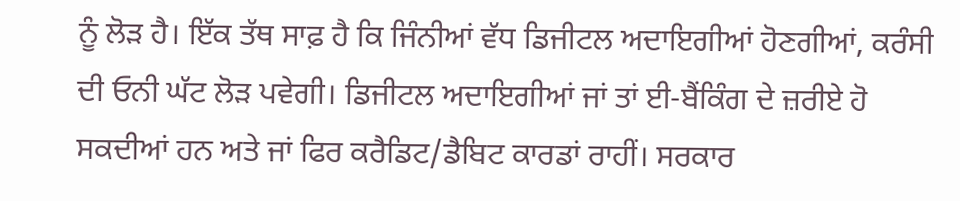ਨੂੰ ਲੋੜ ਹੈ। ਇੱਕ ਤੱਥ ਸਾਫ਼ ਹੈ ਕਿ ਜਿੰਨੀਆਂ ਵੱਧ ਡਿਜੀਟਲ ਅਦਾਇਗੀਆਂ ਹੋਣਗੀਆਂ, ਕਰੰਸੀ ਦੀ ਓਨੀ ਘੱਟ ਲੋੜ ਪਵੇਗੀ। ਡਿਜੀਟਲ ਅਦਾਇਗੀਆਂ ਜਾਂ ਤਾਂ ਈ-ਬੈਂਕਿੰਗ ਦੇ ਜ਼ਰੀਏ ਹੋ ਸਕਦੀਆਂ ਹਨ ਅਤੇ ਜਾਂ ਫਿਰ ਕਰੈਡਿਟ/ਡੈਬਿਟ ਕਾਰਡਾਂ ਰਾਹੀਂ। ਸਰਕਾਰ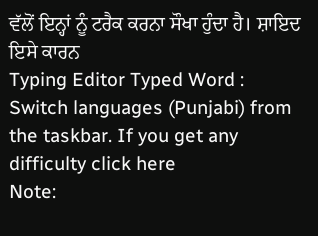ਵੱਲੋਂ ਇਨ੍ਹਾਂ ਨੂੰ ਟਰੈਕ ਕਰਨਾ ਸੌਖਾ ਹੁੰਦਾ ਹੈ। ਸ਼ਾਇਦ ਇਸੇ ਕਾਰਨ
Typing Editor Typed Word : Switch languages (Punjabi) from the taskbar. If you get any difficulty click here
Note: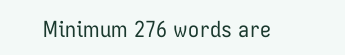Minimum 276 words are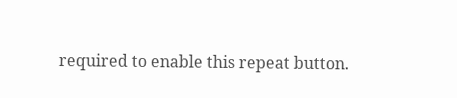required to enable this repeat button.